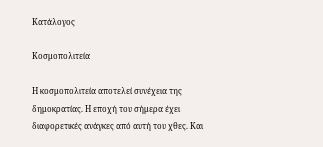Κατάλογος

Κοσμοπολιτεία

Η κοσμοπολιτεία αποτελεί συνέχεια της δημοκρατίας. Η εποχή του σήμερα έχει διαφορετικές ανάγκες από αυτή του χθες. Και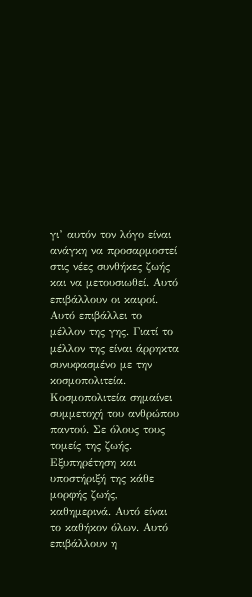γι’ αυτόν τον λόγο είναι ανάγκη να προσαρμοστεί στις νέες συνθήκες ζωής και να μετουσιωθεί. Αυτό επιβάλλουν οι καιροί. Αυτό επιβάλλει το μέλλον της γης. Γιατί το μέλλον της είναι άρρηκτα συνυφασμένο με την κοσμοπολιτεία.
Κοσμοπολιτεία σημαίνει συμμετοχή του ανθρώπου παντού. Σε όλους τους τομείς της ζωής. Εξυπηρέτηση και υποστήριξή της κάθε μορφής ζωής, καθημερινά. Αυτό είναι το καθήκον όλων. Αυτό επιβάλλουν η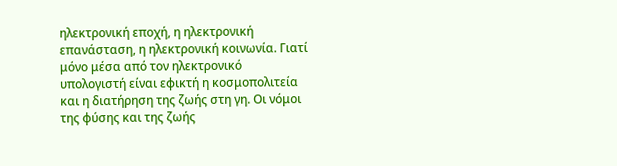ηλεκτρονική εποχή, η ηλεκτρονική επανάσταση, η ηλεκτρονική κοινωνία. Γιατί μόνο μέσα από τον ηλεκτρονικό υπολογιστή είναι εφικτή η κοσμοπολιτεία και η διατήρηση της ζωής στη γη. Οι νόμοι της φύσης και της ζωής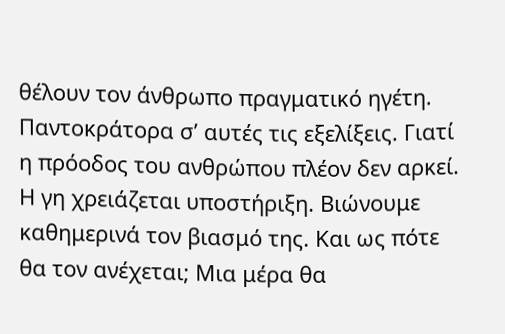θέλουν τον άνθρωπο πραγματικό ηγέτη. Παντοκράτορα σ’ αυτές τις εξελίξεις. Γιατί η πρόοδος του ανθρώπου πλέον δεν αρκεί. Η γη χρειάζεται υποστήριξη. Βιώνουμε καθημερινά τον βιασμό της. Και ως πότε θα τον ανέχεται; Μια μέρα θα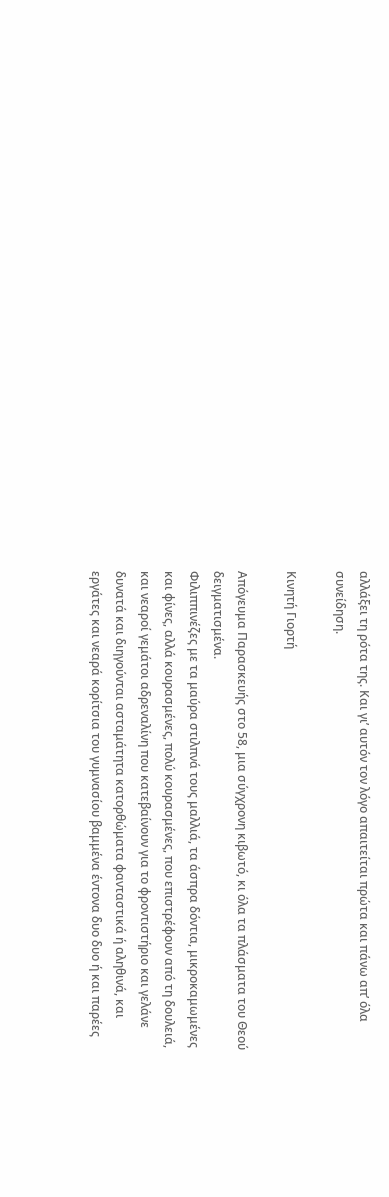αλλάξει τη ρότα της. Και γι’ αυτόν τον λόγο απαιτείται πρώτα και πάνω απ’ όλα συνείδηση.

Κινητή Γιορτή

Απόγευμα Παρασκευής στο 58, μια σύγχρονη κιβωτό, κι όλα τα πλάσματα του Θεού δειγματισμένα.
Φιλιππινέζες με τα μαύρα στιλπνά τους μαλλιά, τα άσπρα δόντια, μικροκαμωμένες και φίνες, αλλά κουρασμένες, πολύ κουρασμένες, που επιστρέφουν από τη δουλειά, και νεαροί γεμάτοι αδρεναλίνη που κατεβαίνουν για το φροντιστήριο και γελάνε δυνατά και διηγούνται ασταμάτητα κατορθώματα φανταστικά ή αληθινά, και εργάτες και νεαρά κορίτσια του γυμνασίου βαμμένα έντονα δυο δυο ή και παρέες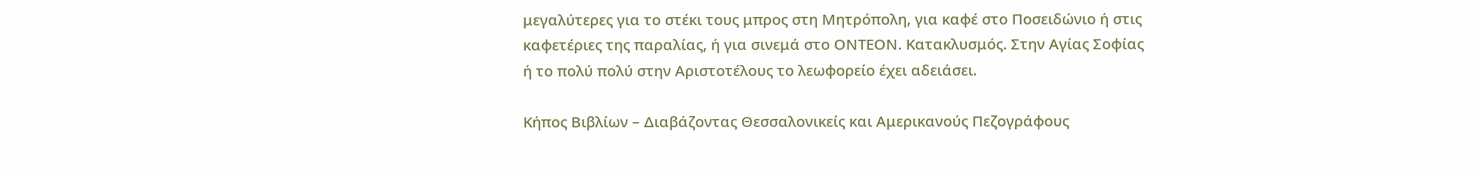μεγαλύτερες για το στέκι τους μπρος στη Μητρόπολη, για καφέ στο Ποσειδώνιο ή στις καφετέριες της παραλίας, ή για σινεμά στο ΟΝΤΕΟΝ. Κατακλυσμός. Στην Αγίας Σοφίας ή το πολύ πολύ στην Αριστοτέλους το λεωφορείο έχει αδειάσει.

Κήπος Βιβλίων – Διαβάζοντας Θεσσαλονικείς και Αμερικανούς Πεζογράφους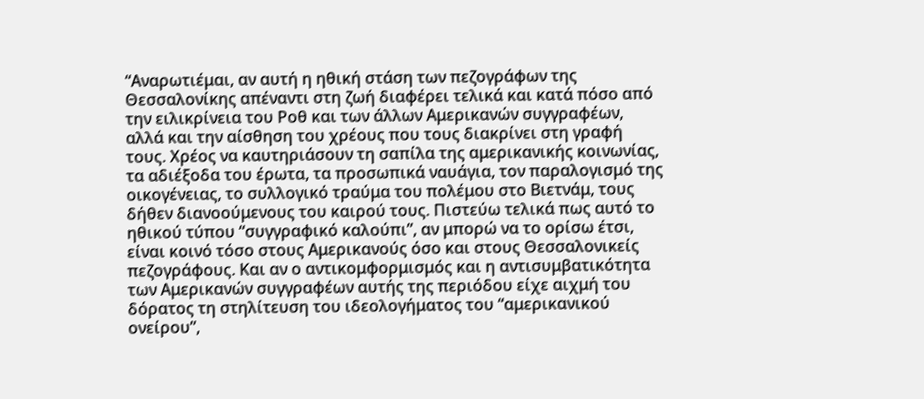“Αναρωτιέμαι, αν αυτή η ηθική στάση των πεζογράφων της Θεσσαλονίκης απέναντι στη ζωή διαφέρει τελικά και κατά πόσο από την ειλικρίνεια του Ροθ και των άλλων Αμερικανών συγγραφέων, αλλά και την αίσθηση του χρέους που τους διακρίνει στη γραφή τους. Χρέος να καυτηριάσουν τη σαπίλα της αμερικανικής κοινωνίας, τα αδιέξοδα του έρωτα, τα προσωπικά ναυάγια, τον παραλογισμό της οικογένειας, το συλλογικό τραύμα του πολέμου στο Βιετνάμ, τους δήθεν διανοούμενους του καιρού τους. Πιστεύω τελικά πως αυτό το ηθικού τύπου “συγγραφικό καλούπι”, αν μπορώ να το ορίσω έτσι, είναι κοινό τόσο στους Αμερικανούς όσο και στους Θεσσαλονικείς πεζογράφους. Και αν ο αντικομφορμισμός και η αντισυμβατικότητα των Αμερικανών συγγραφέων αυτής της περιόδου είχε αιχμή του δόρατος τη στηλίτευση του ιδεολογήματος του “αμερικανικού ονείρου”,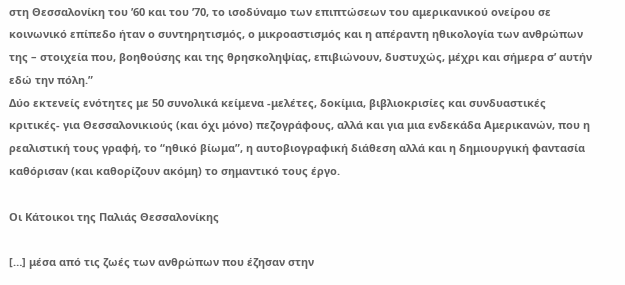στη Θεσσαλονίκη του ’60 και του ’70, το ισοδύναμο των επιπτώσεων του αμερικανικού ονείρου σε κοινωνικό επίπεδο ήταν ο συντηρητισμός, ο μικροαστισμός και η απέραντη ηθικολογία των ανθρώπων της – στοιχεία που, βοηθούσης και της θρησκοληψίας, επιβιώνουν, δυστυχώς, μέχρι και σήμερα σ’ αυτήν εδώ την πόλη.”
Δύο εκτενείς ενότητες με 50 συνολικά κείμενα -μελέτες, δοκίμια, βιβλιοκρισίες και συνδυαστικές κριτικές- για Θεσσαλονικιούς (και όχι μόνο) πεζογράφους, αλλά και για μια ενδεκάδα Αμερικανών, που η ρεαλιστική τους γραφή, το “ηθικό βίωμα”, η αυτοβιογραφική διάθεση αλλά και η δημιουργική φαντασία καθόρισαν (και καθορίζουν ακόμη) το σημαντικό τους έργο.

Οι Κάτοικοι της Παλιάς Θεσσαλονίκης

[…] μέσα από τις ζωές των ανθρώπων που έζησαν στην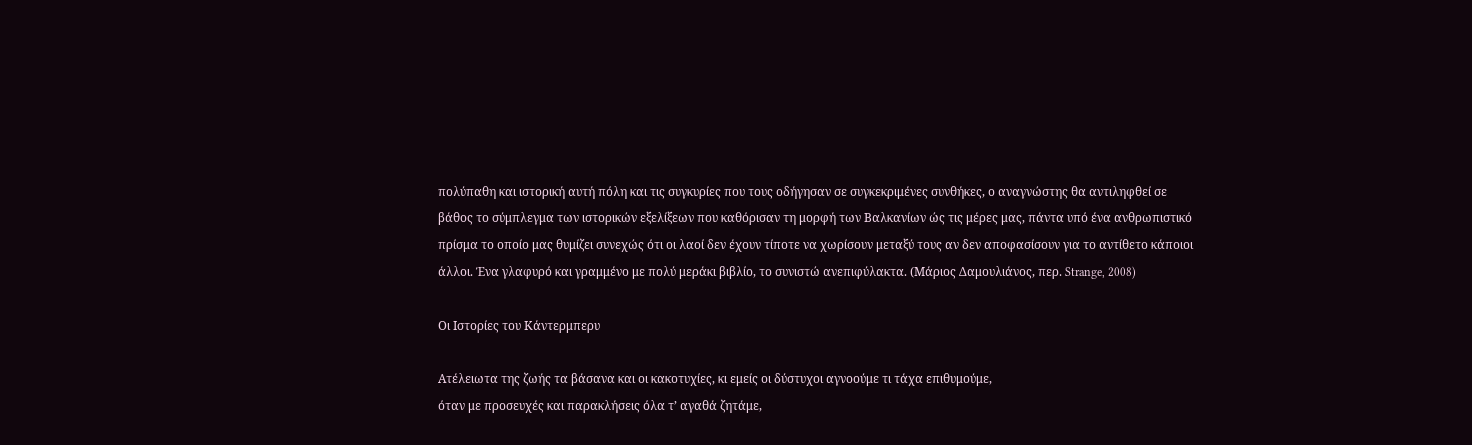πολύπαθη και ιστορική αυτή πόλη και τις συγκυρίες που τους οδήγησαν σε συγκεκριμένες συνθήκες, ο αναγνώστης θα αντιληφθεί σε βάθος το σύμπλεγμα των ιστορικών εξελίξεων που καθόρισαν τη μορφή των Βαλκανίων ώς τις μέρες μας, πάντα υπό ένα ανθρωπιστικό πρίσμα το οποίο μας θυμίζει συνεχώς ότι οι λαοί δεν έχουν τίποτε να χωρίσουν μεταξύ τους αν δεν αποφασίσουν για το αντίθετο κάποιοι άλλοι. Ένα γλαφυρό και γραμμένο με πολύ μεράκι βιβλίο, το συνιστώ ανεπιφύλακτα. (Μάριος Δαμουλιάνος, περ. Strange, 2008)

Οι Ιστορίες του Κάντερμπερυ

Ατέλειωτα της ζωής τα βάσανα και οι κακοτυχίες, κι εμείς οι δύστυχοι αγνοούμε τι τάχα επιθυμούμε,
όταν με προσευχές και παρακλήσεις όλα τ’ αγαθά ζητάμε,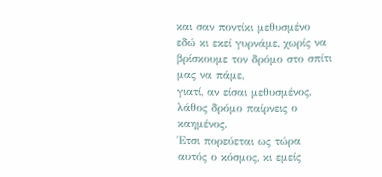και σαν ποντίκι μεθυσμένο εδώ κι εκεί γυρνάμε, χωρίς να βρίσκουμε τον δρόμο στο σπίτι μας να πάμε,
γιατί, αν είσαι μεθυσμένος, λάθος δρόμο παίρνεις ο καημένος.
Έτσι πορεύεται ως τώρα αυτός ο κόσμος, κι εμείς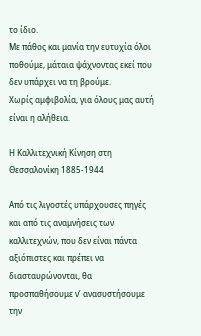το ίδιο.
Με πάθος και μανία την ευτυχία όλοι ποθούμε, μάταια ψάχνοντας εκεί που δεν υπάρχει να τη βρούμε.
Χωρίς αμφιβολία, για όλους μας αυτή είναι η αλήθεια.

Η Καλλιτεχνική Κίνηση στη Θεσσαλονίκη 1885-1944

Από τις λιγοστές υπάρχουσες πηγές και από τις αναμνήσεις των καλλιτεχνών, που δεν είναι πάντα αξιόπιστες και πρέπει να διασταυρώνονται, θα προσπαθήσουμε ν’ ανασυστήσουμε την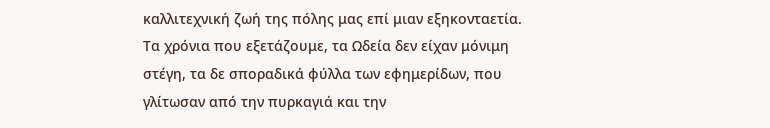καλλιτεχνική ζωή της πόλης μας επί μιαν εξηκονταετία. Τα χρόνια που εξετάζουμε, τα Ωδεία δεν είχαν μόνιμη στέγη, τα δε σποραδικά φύλλα των εφημερίδων, που γλίτωσαν από την πυρκαγιά και την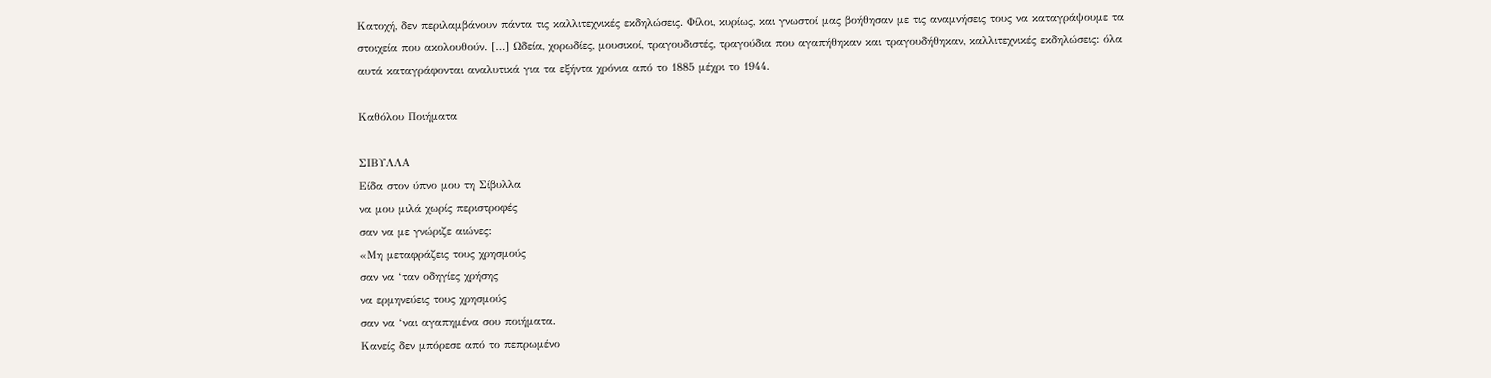Κατοχή, δεν περιλαμβάνουν πάντα τις καλλιτεχνικές εκδηλώσεις. Φίλοι, κυρίως, και γνωστοί μας βοήθησαν με τις αναμνήσεις τους να καταγράψουμε τα στοιχεία που ακολουθούν. […] Ωδεία, χορωδίες, μουσικοί, τραγουδιστές, τραγούδια που αγαπήθηκαν και τραγουδήθηκαν, καλλιτεχνικές εκδηλώσεις: όλα αυτά καταγράφονται αναλυτικά για τα εξήντα χρόνια από το 1885 μέχρι το 1944.

Καθόλου Ποιήματα

ΣΙΒΥΛΛΑ
Είδα στον ύπνο μου τη Σίβυλλα
να μου μιλά χωρίς περιστροφές
σαν να με γνώριζε αιώνες:
«Μη μεταφράζεις τους χρησμούς
σαν να ‘ταν οδηγίες χρήσης
να ερμηνεύεις τους χρησμούς
σαν να ‘ναι αγαπημένα σου ποιήματα.
Κανείς δεν μπόρεσε από το πεπρωμένο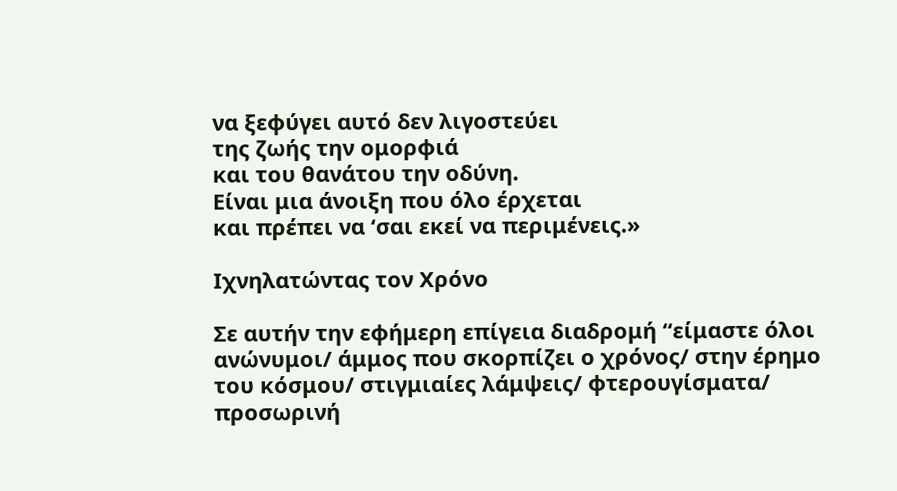να ξεφύγει αυτό δεν λιγοστεύει
της ζωής την ομορφιά
και του θανάτου την οδύνη.
Είναι μια άνοιξη που όλο έρχεται
και πρέπει να ‘σαι εκεί να περιμένεις.»

Ιχνηλατώντας τον Χρόνο

Σε αυτήν την εφήμερη επίγεια διαδρομή “είμαστε όλοι ανώνυμοι/ άμμος που σκορπίζει ο χρόνος/ στην έρημο του κόσμου/ στιγμιαίες λάμψεις/ φτερουγίσματα/ προσωρινή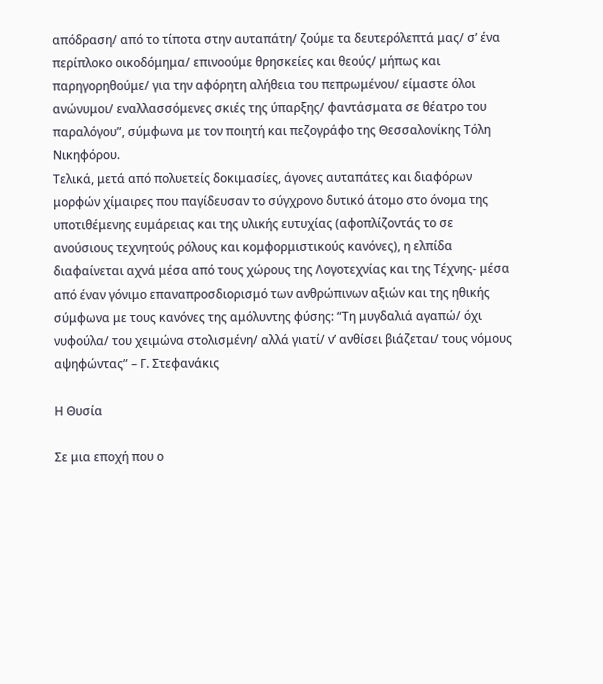απόδραση/ από το τίποτα στην αυταπάτη/ ζούμε τα δευτερόλεπτά μας/ σ’ ένα περίπλοκο οικοδόμημα/ επινοούμε θρησκείες και θεούς/ μήπως και παρηγορηθούμε/ για την αφόρητη αλήθεια του πεπρωμένου/ είμαστε όλοι ανώνυμοι/ εναλλασσόμενες σκιές της ύπαρξης/ φαντάσματα σε θέατρο του παραλόγου”, σύμφωνα με τον ποιητή και πεζογράφο της Θεσσαλονίκης Τόλη Νικηφόρου.
Τελικά, μετά από πολυετείς δοκιμασίες, άγονες αυταπάτες και διαφόρων μορφών χίμαιρες που παγίδευσαν το σύγχρονο δυτικό άτομο στο όνομα της υποτιθέμενης ευμάρειας και της υλικής ευτυχίας (αφοπλίζοντάς το σε ανούσιους τεχνητούς ρόλους και κομφορμιστικούς κανόνες), η ελπίδα διαφαίνεται αχνά μέσα από τους χώρους της Λογοτεχνίας και της Τέχνης- μέσα από έναν γόνιμο επαναπροσδιορισμό των ανθρώπινων αξιών και της ηθικής σύμφωνα με τους κανόνες της αμόλυντης φύσης: “Τη μυγδαλιά αγαπώ/ όχι νυφούλα/ του χειμώνα στολισμένη/ αλλά γιατί/ ν’ ανθίσει βιάζεται/ τους νόμους αψηφώντας” – Γ. Στεφανάκις

Η Θυσία

Σε μια εποχή που ο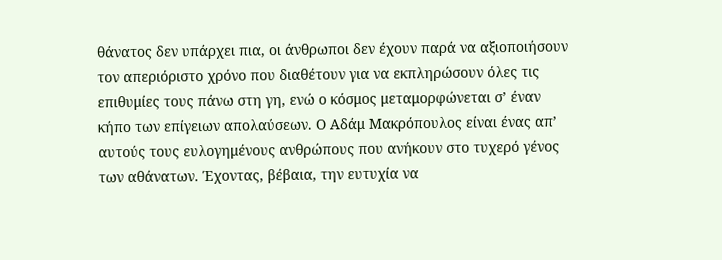θάνατος δεν υπάρχει πια, οι άνθρωποι δεν έχουν παρά να αξιοποιήσουν τον απεριόριστο χρόνο που διαθέτουν για να εκπληρώσουν όλες τις επιθυμίες τους πάνω στη γη, ενώ ο κόσμος μεταμορφώνεται σ’ έναν κήπο των επίγειων απολαύσεων. Ο Αδάμ Μακρόπουλος είναι ένας απ’ αυτούς τους ευλογημένους ανθρώπους που ανήκουν στο τυχερό γένος των αθάνατων. Έχοντας, βέβαια, την ευτυχία να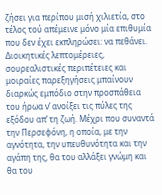ζήσει για περίπου μισή χιλιετία, στο τέλος τού απέμεινε μόνο μία επιθυμία που δεν έχει εκπληρώσει: να πεθάνει. Διοικητικές λεπτομέρειες, σουρεαλιστικές περιπέτειες και μοιραίες παρεξηγήσεις μπαίνουν διαρκώς εμπόδιο στην προσπάθεια του ήρωα ν’ ανοίξει τις πύλες της εξόδου απ’ τη ζωή. Μέχρι που συναντά την Περσεφόνη, η οποία, με την αγνότητα, την υπευθυνότητα και την αγάπη της, θα του αλλάξει γνώμη και θα του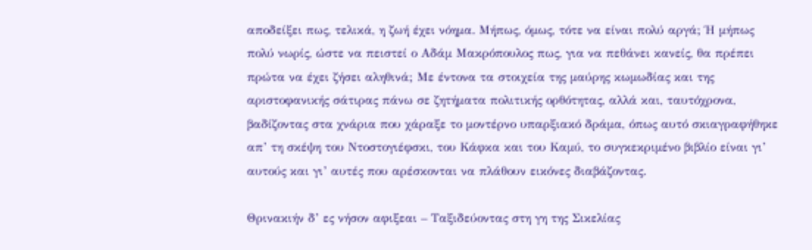αποδείξει πως, τελικά, η ζωή έχει νόημα. Μήπως, όμως, τότε να είναι πολύ αργά; Ή μήπως πολύ νωρίς, ώστε να πειστεί ο Αδάμ Μακρόπουλος πως, για να πεθάνει κανείς, θα πρέπει πρώτα να έχει ζήσει αληθινά; Με έντονα τα στοιχεία της μαύρης κωμωδίας και της αριστοφανικής σάτιρας πάνω σε ζητήματα πολιτικής ορθότητας, αλλά και, ταυτόχρονα, βαδίζοντας στα χνάρια που χάραξε το μοντέρνο υπαρξιακό δράμα, όπως αυτό σκιαγραφήθηκε απ’ τη σκέψη του Ντοστογιέφσκι, του Κάφκα και του Καμύ, το συγκεκριμένο βιβλίο είναι γι’ αυτούς και γι’ αυτές που αρέσκονται να πλάθουν εικόνες διαβάζοντας.

Θρινακιήν δ’ ες νήσον αφιξεαι – Ταξιδεύοντας στη γη της Σικελίας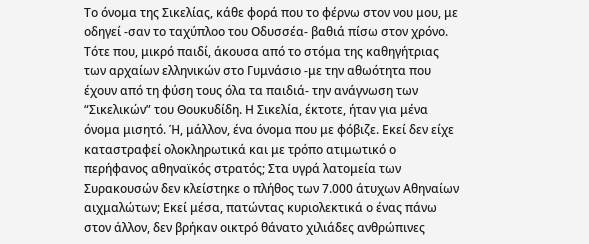Το όνομα της Σικελίας, κάθε φορά που το φέρνω στον νου μου, με οδηγεί -σαν το ταχύπλοο του Οδυσσέα- βαθιά πίσω στον χρόνο. Τότε που, μικρό παιδί, άκουσα από το στόμα της καθηγήτριας των αρχαίων ελληνικών στο Γυμνάσιο -με την αθωότητα που έχουν από τη φύση τους όλα τα παιδιά- την ανάγνωση των “Σικελικών” του Θουκυδίδη. Η Σικελία, έκτοτε, ήταν για μένα όνομα μισητό. Ή, μάλλον, ένα όνομα που με φόβιζε. Εκεί δεν είχε καταστραφεί ολοκληρωτικά και με τρόπο ατιμωτικό ο περήφανος αθηναϊκός στρατός; Στα υγρά λατομεία των Συρακουσών δεν κλείστηκε ο πλήθος των 7.000 άτυχων Αθηναίων αιχμαλώτων; Εκεί μέσα, πατώντας κυριολεκτικά ο ένας πάνω στον άλλον, δεν βρήκαν οικτρό θάνατο χιλιάδες ανθρώπινες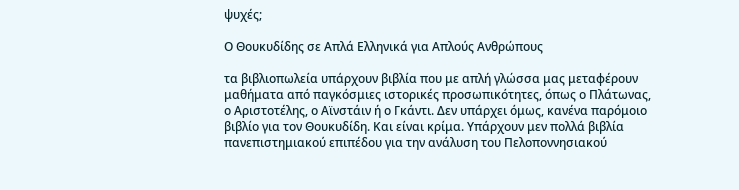ψυχές;

Ο Θουκυδίδης σε Απλά Ελληνικά για Απλούς Ανθρώπους

τα βιβλιοπωλεία υπάρχουν βιβλία που με απλή γλώσσα μας μεταφέρουν μαθήματα από παγκόσμιες ιστορικές προσωπικότητες, όπως ο Πλάτωνας, ο Αριστοτέλης, ο Αϊνστάιν ή ο Γκάντι. Δεν υπάρχει όμως, κανένα παρόμοιο βιβλίο για τον Θουκυδίδη. Και είναι κρίμα. Υπάρχουν μεν πολλά βιβλία πανεπιστημιακού επιπέδου για την ανάλυση του Πελοποννησιακού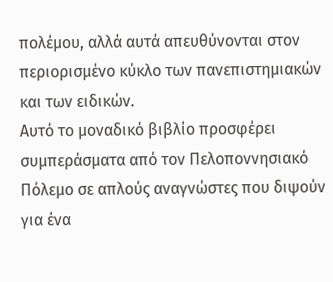πολέμου, αλλά αυτά απευθύνονται στον περιορισμένο κύκλο των πανεπιστημιακών και των ειδικών.
Αυτό το μοναδικό βιβλίο προσφέρει συμπεράσματα από τον Πελοποννησιακό Πόλεμο σε απλούς αναγνώστες που διψούν για ένα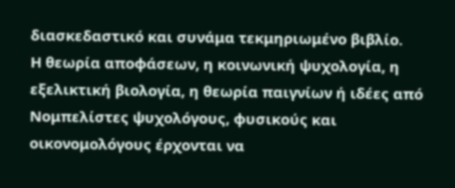διασκεδαστικό και συνάμα τεκμηριωμένο βιβλίο.
Η θεωρία αποφάσεων, η κοινωνική ψυχολογία, η εξελικτική βιολογία, η θεωρία παιγνίων ή ιδέες από Νομπελίστες ψυχολόγους, φυσικούς και οικονομολόγους έρχονται να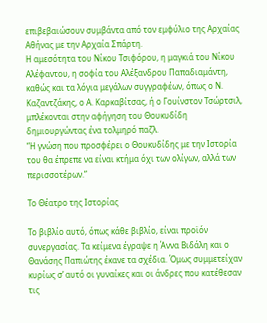επιβεβαιώσουν συμβάντα από τον εμφύλιο της Αρχαίας Αθήνας με την Αρχαία Σπάρτη.
Η αμεσότητα του Νίκου Τσιφόρου, η μαγκιά του Νίκου Αλέφαντου, η σοφία του Αλέξανδρου Παπαδιαμάντη, καθώς και τα λόγια μεγάλων συγγραφέων, όπως ο Ν. Καζαντζάκης, ο Α. Καρκαβίτσας, ή ο Γουίνστον Τσώρτσιλ, μπλέκονται στην αφήγηση του Θουκυδίδη δημιουργώντας ένα τολμηρό παζλ.
“Η γνώση που προσφέρει ο Θουκυδίδης με την Ιστορία του θα έπρεπε να είναι κτήμα όχι των ολίγων, αλλά των περισσοτέρων.”

Το Θέατρο της Ιστορίας

Το βιβλίο αυτό, όπως κάθε βιβλίο, είναι προϊόν συνεργασίας. Τα κείμενα έγραψε η Άννα Βιδάλη και ο Θανάσης Παπιώτης έκανε τα σχέδια. Όμως συμμετείχαν κυρίως σ’ αυτό οι γυναίκες και οι άνδρες που κατέθεσαν τις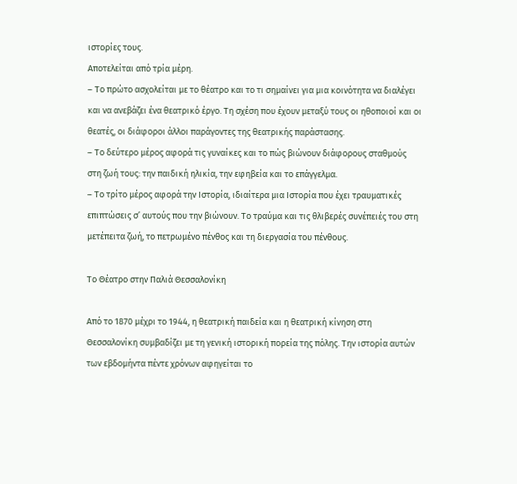ιστορίες τους.
Αποτελείται από τρία μέρη.
– Το πρώτο ασχολείται με το θέατρο και το τι σημαίνει για μια κοινότητα να διαλέγει και να ανεβάζει ένα θεατρικό έργο. Τη σχέση που έχουν μεταξύ τους οι ηθοποιοί και οι θεατές, οι διάφοροι άλλοι παράγοντες της θεατρικής παράστασης.
– Το δεύτερο μέρος αφορά τις γυναίκες και το πώς βιώνουν διάφορους σταθμούς στη ζωή τους: την παιδική ηλικία, την εφηβεία και το επάγγελμα.
– Το τρίτο μέρος αφορά την Ιστορία, ιδιαίτερα μια Ιστορία που έχει τραυματικές επιπτώσεις σ’ αυτούς που την βιώνουν. Το τραύμα και τις θλιβερές συνέπειές του στη μετέπειτα ζωή, το πετρωμένο πένθος και τη διεργασία του πένθους.

Το Θέατρο στην Παλιά Θεσσαλονίκη

Από το 1870 μέχρι το 1944, η θεατρική παιδεία και η θεατρική κίνηση στη Θεσσαλονίκη συμβαδίζει με τη γενική ιστορική πορεία της πόλης. Την ιστορία αυτών των εβδομήντα πέντε χρόνων αφηγείται το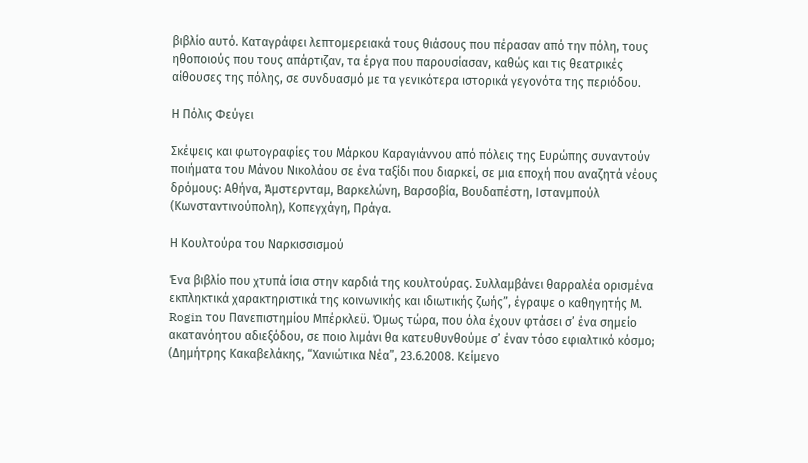βιβλίο αυτό. Καταγράφει λεπτομερειακά τους θιάσους που πέρασαν από την πόλη, τους ηθοποιούς που τους απάρτιζαν, τα έργα που παρουσίασαν, καθώς και τις θεατρικές αίθουσες της πόλης, σε συνδυασμό με τα γενικότερα ιστορικά γεγονότα της περιόδου.

Η Πόλις Φεύγει

Σκέψεις και φωτογραφίες του Μάρκου Καραγιάννου από πόλεις της Ευρώπης συναντούν ποιήματα του Μάνου Νικολάου σε ένα ταξίδι που διαρκεί, σε μια εποχή που αναζητά νέους δρόμους: Αθήνα, Άμστερνταμ, Βαρκελώνη, Βαρσοβία, Βουδαπέστη, Ιστανμπούλ (Κωνσταντινούπολη), Κοπεγχάγη, Πράγα.

Η Κουλτούρα του Ναρκισσισμού

Ένα βιβλίο που χτυπά ίσια στην καρδιά της κουλτούρας. Συλλαμβάνει θαρραλέα ορισμένα εκπληκτικά χαρακτηριστικά της κοινωνικής και ιδιωτικής ζωής”, έγραψε ο καθηγητής Μ. Rogin του Πανεπιστημίου Μπέρκλεϋ. Όμως τώρα, που όλα έχουν φτάσει σ’ ένα σημείο ακατανόητου αδιεξόδου, σε ποιο λιμάνι θα κατευθυνθούμε σ’ έναν τόσο εφιαλτικό κόσμο; (Δημήτρης Κακαβελάκης, “Χανιώτικα Νέα”, 23.6.2008. Κείμενο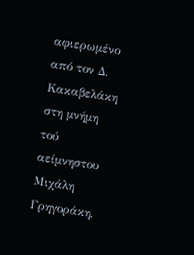αφιερωμένο από τον Δ. Κακαβελάκη στη μνήμη τού αείμνηστου Μιχάλη Γρηγοράκη,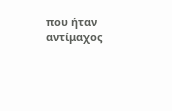που ήταν αντίμαχος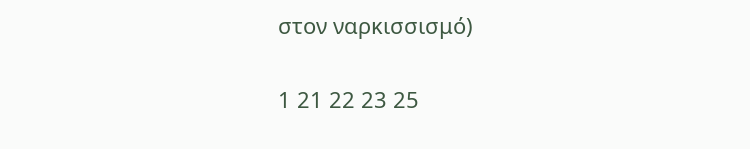στον ναρκισσισμό)

1 21 22 23 25